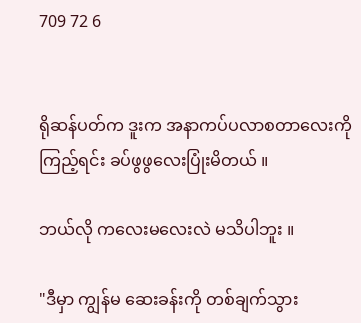709 72 6


ရိုဆန်ပတ်က ဒူးက အနာကပ်ပလာစတာလေးကို ကြည့်ရင်း ခပ်ဖွဖွလေးပြုံးမိတယ် ။

ဘယ်လို ကလေးမလေးလဲ မသိပါဘူး ။

"ဒီမှာ ကျွန်မ ဆေးခန်းကို တစ်ချက်သွား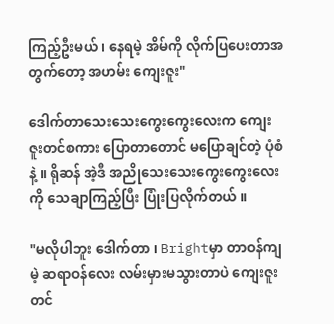ကြည့်ဦးမယ် ၊ နေရမဲ့ အိမ်ကို လိုက်ပြပေးတာအတွက်တော့ အဟမ်း ကျေးဇူး"

ဒေါက်တာသေးသေးကွေးကွေးလေးက ကျေးဇူးတင်စကား ပြောတာတောင် မပြောချင်တဲ့ ပုံစံနဲ့ ။ ရိုဆန် အဲ့ဒီ အညိုသေးသေးကွေးကွေးလေးကို သေချာကြည့်ပြီး ပြုံးပြလိုက်တယ် ။

"မလိုပါဘူး ဒေါက်တာ ၊ Brightမှာ တာဝန်ကျမဲ့ ဆရာဝန်လေး လမ်းမှားမသွားတာပဲ ကျေးဇူးတင်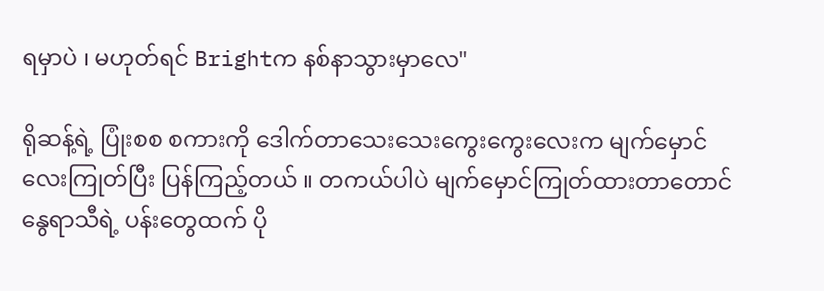ရမှာပဲ ၊ မဟုတ်ရင် Brightက နစ်နာသွားမှာလေ"

ရိုဆန့်ရဲ့ ပြုံးစစ စကားကို ဒေါက်တာသေးသေးကွေးကွေးလေးက မျက်မှောင်လေးကြုတ်ပြီး ပြန်ကြည့်တယ် ။ တကယ်ပါပဲ မျက်မှောင်ကြုတ်ထားတာတောင် နွေရာသီရဲ့ ပန်းတွေထက် ပို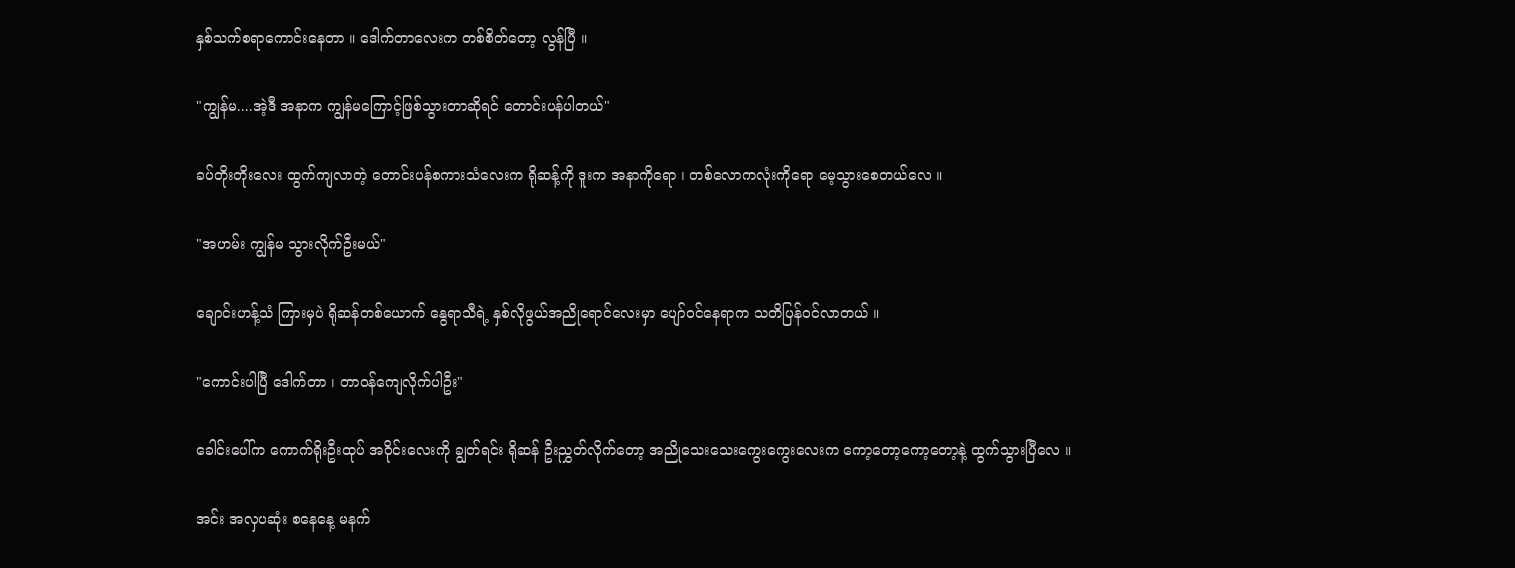နှစ်သက်စရာကောင်းနေတာ ။ ဒေါက်တာလေးက တစ်စိတ်တော့ လွန်ပြီ ။

"ကျွန်မ....အဲ့ဒီ အနာက ကျွန်မကြောင့်ဖြစ်သွားတာဆိုရင် တောင်းပန်ပါတယ်"

ခပ်တိုးတိုးလေး ထွက်ကျလာတဲ့ တောင်းပန်စကားသံလေးက ရိုဆန့်ကို ဒူးက အနာကိုရော ၊ တစ်လောကလုံးကိုရော မေ့သွားစေတယ်လေ ။

"အဟမ်း ကျွန်မ သွားလိုက်ဦးမယ်"

ချောင်းဟန့်သံ ကြားမှပဲ ရိုဆန်တစ်ယောက် နွေရာသီရဲ့ နှစ်လိုဖွယ်အညိုရောင်လေးမှာ ပျော်ဝင်နေရာက သတိပြန်ဝင်လာတယ် ။

"ကောင်းပါပြီ ဒေါက်တာ ၊ တာဝန်ကျေလိုက်ပါဦး"

ခေါင်းပေါ်က ကောက်ရိုးဦးထုပ် အဝိုင်းလေးကို ချွတ်ရင်း ရိုဆန် ဦးညွှတ်လိုက်တော့ အညိုသေးသေးကွေးကွေးလေးက ကော့တော့ကော့တော့နဲ့ ထွက်သွားပြီလေ ။

အင်း အလှပဆုံး စနေနေ့ မနက်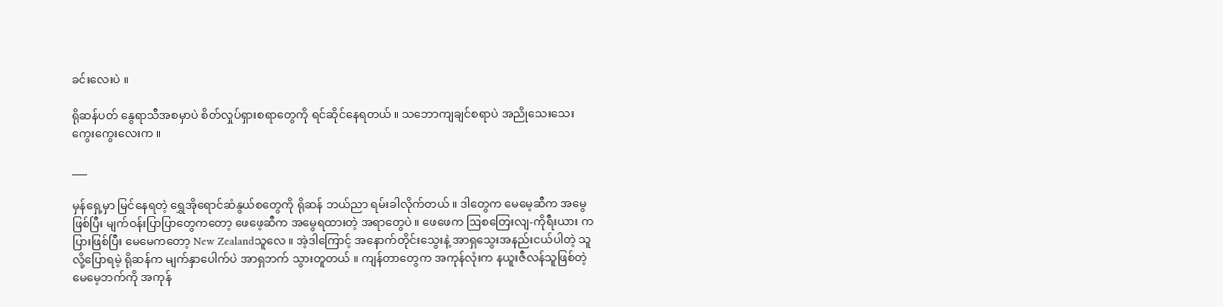ခင်းလေးပဲ ။

ရိုဆန်ပတ် နွေရာသီအစမှာပဲ စိတ်လှုပ်ရှားစရာတွေကို ရင်ဆိုင်နေရတယ် ။ သဘောကျချင်စရာပဲ အညိုသေးသေးကွေးကွေးလေးက ။

___

မှန်ရှေ့မှာ မြင်နေရတဲ့ ရွှေအိုရောင်ဆံနွယ်စတွေကို ရိုဆန် ဘယ်ညာ ရမ်းခါလိုက်တယ် ။ ဒါတွေက မေမေ့ဆီက အမွေဖြစ်ပြီး မျက်ဝန်းပြာပြာတွေကတော့ ဖေဖေ့ဆီက အမွေရထားတဲ့ အရာတွေပဲ ။ ဖေဖေက ဩစတြေးလျ-ကိုရီးယား ကပြားဖြစ်ပြီး မေမေကတော့ New Zealandသူလေ ။ အဲ့ဒါကြောင့် အနောက်တိုင်းသွေးနဲ့ အာရှသွေးအနည်းငယ်ပါတဲ့ သူလို့ပြောရမဲ့ ရိုဆန်က မျက်နှာပေါက်ပဲ အာရှဘက် သွားတူတယ် ။ ကျန်တာတွေက အကုန်လုံးက နယူးဇီလန်သူဖြစ်တဲ့ မေမေ့ဘက်ကို အကုန်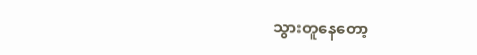သွားတူနေတော့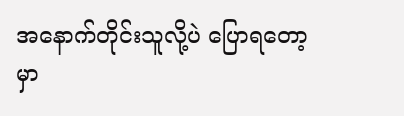အနောက်တိုင်းသူလို့ပဲ ပြောရတော့မှာ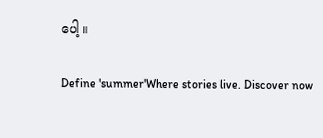ပေါ့ ။

Define 'summer'Where stories live. Discover now